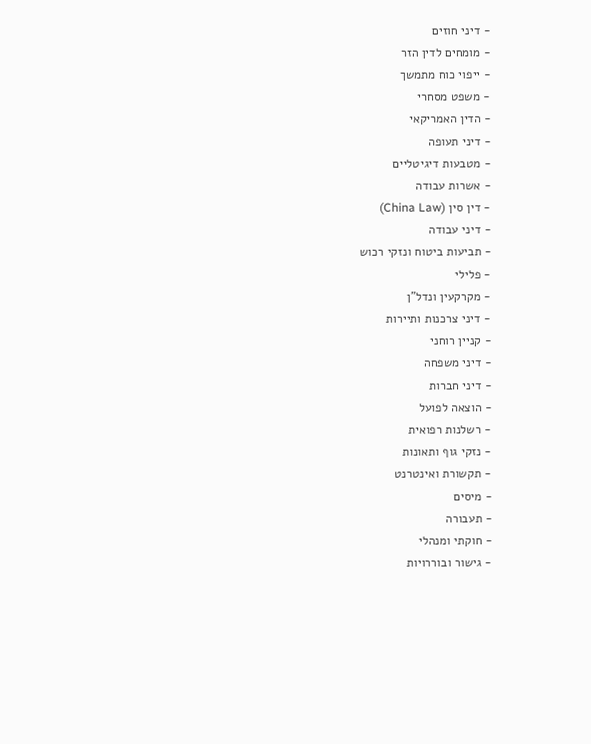- דיני חוזים
- מומחים לדין הזר
- ייפוי כוח מתמשך
- משפט מסחרי
- הדין האמריקאי
- דיני תעופה
- מטבעות דיגיטליים
- אשרות עבודה
- דין סין (China Law)
- דיני עבודה
- תביעות ביטוח ונזקי רכוש
- פלילי
- מקרקעין ונדל"ן
- דיני צרכנות ותיירות
- קניין רוחני
- דיני משפחה
- דיני חברות
- הוצאה לפועל
- רשלנות רפואית
- נזקי גוף ותאונות
- תקשורת ואינטרנט
- מיסים
- תעבורה
- חוקתי ומנהלי
- גישור ובוררויות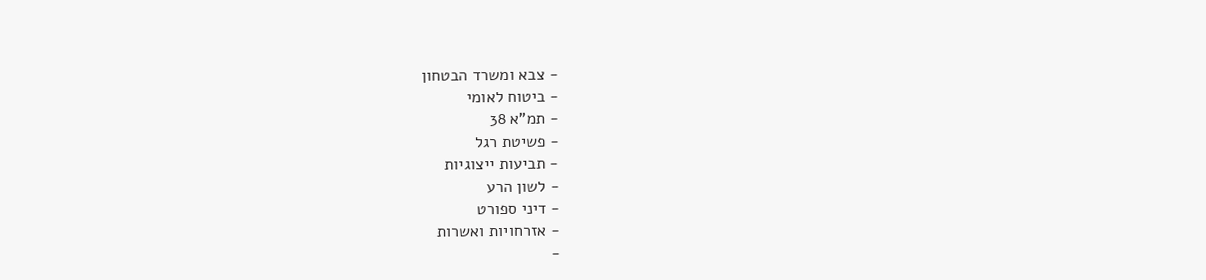- צבא ומשרד הבטחון
- ביטוח לאומי
- תמ"א 38
- פשיטת רגל
- תביעות ייצוגיות
- לשון הרע
- דיני ספורט
- אזרחויות ואשרות
-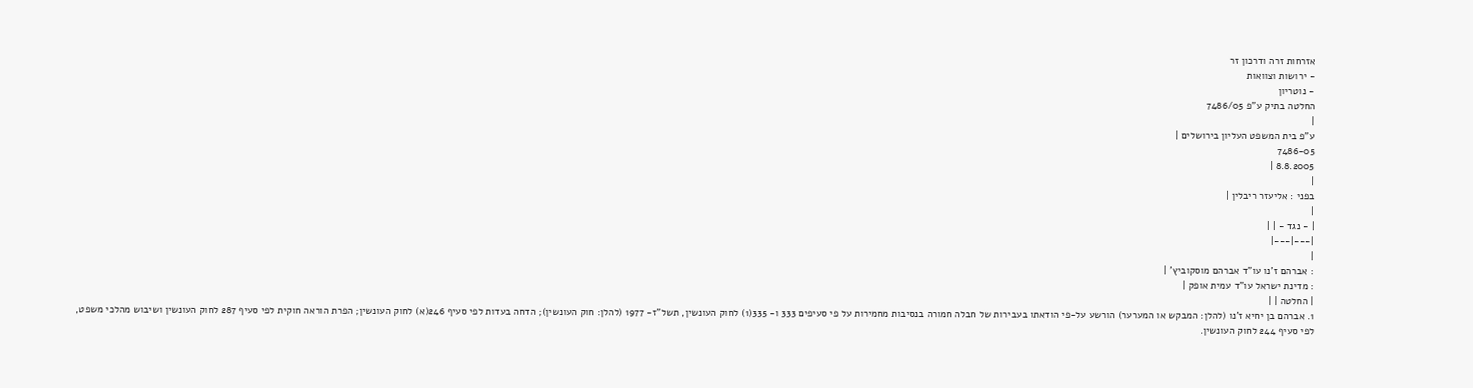אזרחות זרה ודרכון זר
- ירושות וצוואות
- נוטריון
החלטה בתיק ע"פ 7486/05
|
ע"פ בית המשפט העליון בירושלים |
7486-05
8.8.2005 |
|
בפני : אליעזר ריבלין |
|
| - נגד - | |
|---|---|
|
: אברהם ז'נו עו"ד אברהם מוסקוביץ' |
: מדינת ישראל עו"ד עמית אופק |
| החלטה | |
1. אברהם בן יחיא ז'נו (להלן: המבקש או המערער) הורשע על-פי הודאתו בעבירות של חבלה חמורה בנסיבות מחמירות על פי סעיפים 333 ו- 335(1) לחוק העונשין, תשל"ז- 1977 (להלן: חוק העונשין); הדחה בעדות לפי סעיף 246(א) לחוק העונשין; הפרת הוראה חוקית לפי סעיף 287 לחוק העונשין ושיבוש מהלכי משפט, לפי סעיף 244 לחוק העונשין.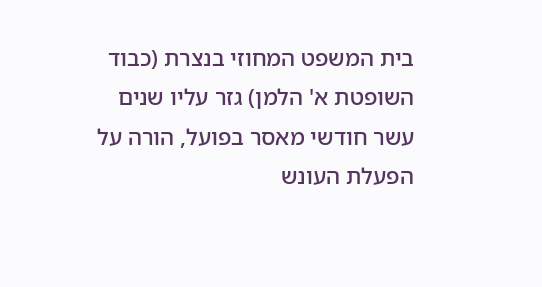בית המשפט המחוזי בנצרת (כבוד השופטת א' הלמן) גזר עליו שנים עשר חודשי מאסר בפועל, הורה על הפעלת העונש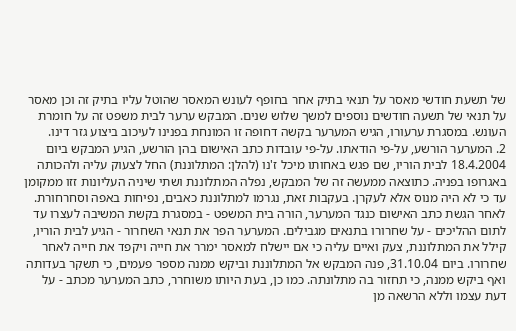של תשעת חודשי מאסר על תנאי בתיק אחר בחופף לעונש המאסר שהוטל עליו בתיק זה וכן מאסר על תנאי של תשעה חודשים נוספים למשך שלוש שנים. המבקש ערער לבית משפט זה על חומרת העונש. במסגרת ערעורו, הגיש המערער בקשה דחופה זו המונחת בפנינו לעיכוב ביצוע גזר דינו.
2. המערער הורשע, על-פי הודאתו. על-פי עובדות כתב האישום בהן הורשע, הגיע המבקש ביום 18.4.2004 לבית הוריו, שם פגש באחותו מיכל ז'נו (להלן: המתלוננת) החל לצעוק עליה ולהכותה באגרופו בפניה. כתוצאה ממעשה זה של המבקש, נפלה המתלוננת ושתי שיניה העליונות זזו ממקומן עד כי לא היה מנוס אלא לעקרן. בעקבות זאת, נגרמו למתלוננת כאבים, נפיחות באפה וסחרחורת. לאחר הגשת כתב האישום כנגד המערער, הורה בית המשפט - במסגרת בקשת המשיבה לעצרו עד לתום ההליכים - על שחרורו בתנאים מגבילים. המערער הפר את תנאי השחרור - הגיע לבית הוריו, קילל את המתלוננת, צעק ואיים עליה כי אם יישלח למאסר ימרר את חייה ויקפד את חייה לאחר שחרורו. ביום 31.10.04, פנה המבקש אל המתלוננת וביקש ממנה מספר פעמים, כי תשקר בעדותה ואף ביקש ממנה, כי תחזור בה מתלונתה. כמו כן, בעת היותו משוחרר, כתב המערער מכתב - על דעת עצמו וללא הרשאה מן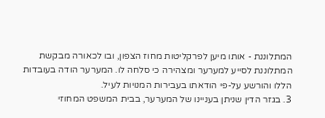המתלוננת - אותו מיען לפרקליטות מחוז הצפון, ובו לכאורה מבקשת המתלוננת לסייע למערער ומצהירה כי סלחה לו. המערער הודה בעובדות הללו והורשע על-פי הודאתו בעבירות המנויות לעיל.
3. בגזר הדין שניתן בעניינו של המערער, בבית המשפט המחוזי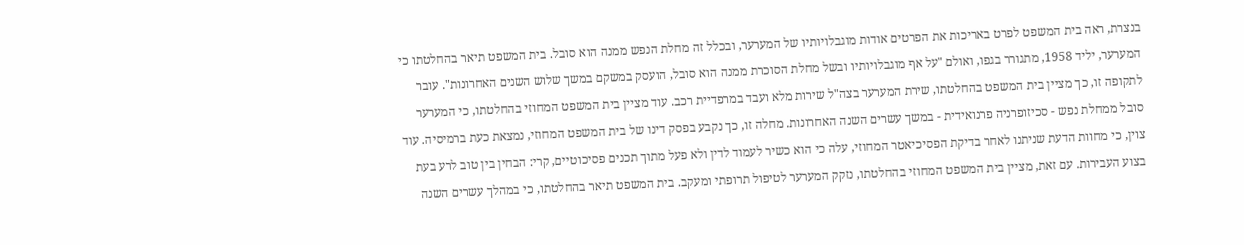בנצרת, ראה בית המשפט לפרט באריכות את הפרטים אודות מוגבלויותיו של המערער, ובכלל זה מחלת הנפש ממנה הוא סובל. בית המשפט תיאר בהחלטתו כי המערער, יליד 1958, מתגורר בגפו, ואולם "על אף מוגבלויותיו ובשל מחלת הסוכרת ממנה הוא סובל, הועסק במשקם במשך שלוש השנים האחרונות". עובר לתקופה זו, כך מציין בית המשפט בהחלטתו, שירת המערער בצה"ל שירות מלא ועבד במרפדיית רכב. עוד מציין בית המשפט המחוזי בהחלטתו, כי המערער סובל ממחלת נפש - סכיזופרניה פרנואידית - במשך עשרים השנה האחרונות. מחלה זו, כך נקבע בפסק דינו של בית המשפט המחוזי, נמצאת כעת ברמיסיה. עוד צוין, כי מחוות הדעת שניתנו לאחר בדיקת הפסיכיאטר המחוזי, עלה כי הוא כשיר לעמוד לדין ולא פעל מתוך תכנים פסיכוטיים, קרי: הבחין בין טוב לרע בעת בצוע העבירות. עם זאת, מציין בית המשפט המחוזי בהחלטתו, נזקק המערער לטיפול תרופתי ומעקב. בית המשפט תיאר בהחלטתו, כי במהלך עשרים השנה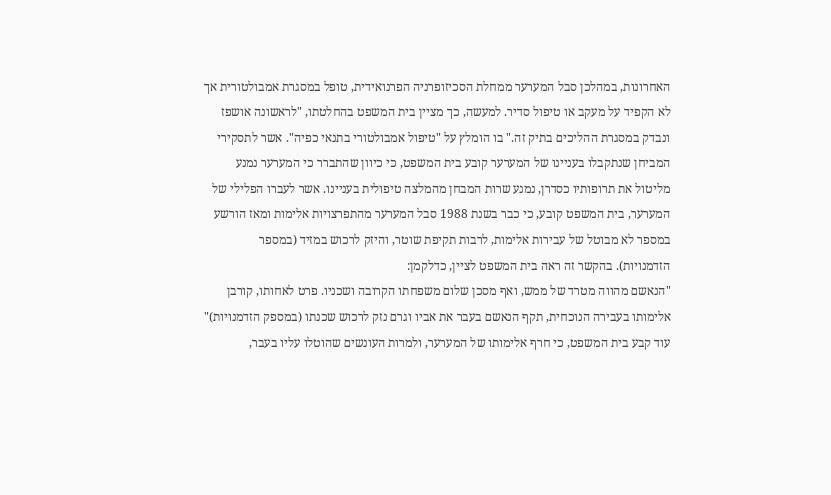האחרונות, במהלכן סבל המערער ממחלת הסכיזופרניה הפרנואידית, טופל במסגרת אמבולטורית אך לא הקפיד על מעקב או טיפול סדיר. למעשה, כך מציין בית המשפט בהחלטתו, "לראשונה אושפז ונבדק במסגרת ההליכים בתיק זה." בו הומלץ על "טיפול אמבולטורי בתנאי כפיה". אשר לתסקירי המביחן שנתקבלו בעניינו של המערער קובע בית המשפט, כי כיוון שהתברר כי המערער נמנע מליטול את תרופותיו כסדרן, נמנע שרות המבחן מהמלצה טיפולית בעניינו. אשר לעברו הפלילי של המערער, בית המשפט קובע, כי כבר בשנת 1988 סבל המערער מהתפרצויות אלימות ומאז הורשע במספר לא מבוטל של עבירות אלימות, לרבות תקיפת שוטר, והיזק לרכוש במזיד (במספר הזדמנויות). בהקשר זה ראה בית המשפט לציין, כדלקמן:
"הנאשם מהווה מטרד של ממש, ואף מסכן שלום משפחתו הקרובה ושכניו. פרט לאחותו, קורבן אלימותו בעבירה הנוכחית, תקף הנאשם בעבר את אביו וגרם נזק לרכוש שכנתו (במספק הזדמנויות)"
עוד קבע בית המשפט, כי חרף אלימותו של המערער, ולמרות העונשים שהוטלו עליו בעבר,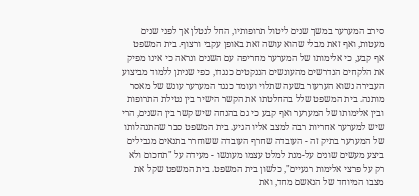סירב המערער במשך שנים ליטול תרופותיו, החל לנטלן אך לפני שנים מעטות, ואף זאת מבלי שהוא עושה זאת באופן עקבי ורצוף. בית המשפט אף קבע, כי אלימותו של המערער מחריפה עם השנים ונראה כי אינו מפיק את הלקחים הנדרשים מהעונשים הננקטים כנגדו, כפי שניתן ללמוד מביצוע העבירה נשוא הערעור בשעה שתלוי ועומד כנגד המערער עונש של מאסר מותנה. בית המשפט שלל בהחלטתו את הקשר הישיר בין נטילת התרופות ובין אלימותו של המערער ואף קבע כי גם בהנחה שיש קשר בין השנים, הרי שיש למערער אחריות רבה למצב אליו הגיע. בית המשפט סבר שהתנהלותו של המערער בתיק זה - העובדה שחרף העובדה ששוחרר בתנאים מגבילים ביצע מעשים שונים על-מנת למלט עצמו מעונשו - מעידה על "תחכום ולא רק על פרצי אלימות רגעיים", כלשון בית המשפט. בית המשפט שקל את מצבו המיוחד של הנאשם מחד, ואת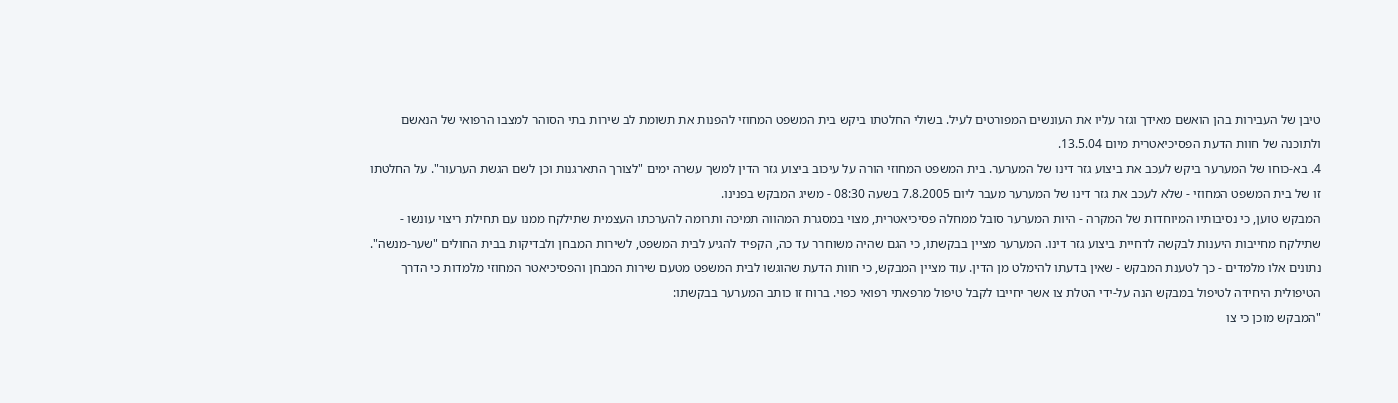טיבן של העבירות בהן הואשם מאידך וגזר עליו את העונשים המפורטים לעיל. בשולי החלטתו ביקש בית המשפט המחוזי להפנות את תשומת לב שירות בתי הסוהר למצבו הרפואי של הנאשם ולתוכנה של חוות הדעת הפסיכיאטרית מיום 13.5.04.
4. בא-כוחו של המערער ביקש לעכב את ביצוע גזר דינו של המערער. בית המשפט המחוזי הורה על עיכוב ביצוע גזר הדין למשך עשרה ימים "לצורך התארגנות וכן לשם הגשת הערעור". על החלטתו זו של בית המשפט המחוזי - שלא לעכב את גזר דינו של המערער מעבר ליום 7.8.2005 בשעה 08:30 - משיג המבקש בפנינו.
המבקש טוען, כי נסיבותיו המיוחדות של המקרה - היות המערער סובל ממחלה פסיכיאטרית, מצוי במסגרת המהווה תמיכה ותרומה להערכתו העצמית שתילקח ממנו עם תחילת ריצוי עונשו - שתילקח מחייבות היענות לבקשה לדחיית ביצוע גזר דינו. המערער מציין בבקשתו, כי הגם שהיה משוחרר עד כה, הקפיד להגיע לבית המשפט, לשירות המבחן ולבדיקות בבית החולים "שער-מנשה". נתונים אלו מלמדים - כך לטענת המבקש - שאין בדעתו להימלט מן הדין. עוד מציין המבקש, כי חוות הדעת שהוגשו לבית המשפט מטעם שירות המבחן והפסיכיאטר המחוזי מלמדות כי הדרך הטיפולית היחידה לטיפול במבקש הנה על-ידי הטלת צו אשר יחייבו לקבל טיפול מרפאתי רפואי כפוי. ברוח זו כותב המערער בבקשתו:
"המבקש מוכן כי צו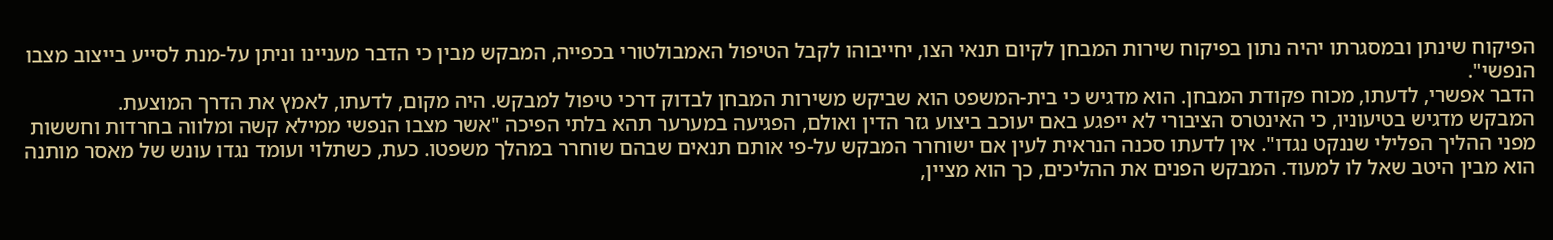הפיקוח שינתן ובמסגרתו יהיה נתון בפיקוח שירות המבחן לקיום תנאי הצו, יחייבוהו לקבל הטיפול האמבולטורי בכפייה, המבקש מבין כי הדבר מעניינו וניתן על-מנת לסייע בייצוב מצבו הנפשי".
הדבר אפשרי, לדעתו, מכוח פקודת המבחן. הוא מדגיש כי בית-המשפט הוא שביקש משירות המבחן לבדוק דרכי טיפול למבקש. היה מקום, לדעתו, לאמץ את הדרך המוצעת.
המבקש מדגיש בטיעוניו, כי האינטרס הציבורי לא ייפגע באם יעוכב ביצוע גזר הדין ואולם, הפגיעה במערער תהא בלתי הפיכה "אשר מצבו הנפשי ממילא קשה ומלווה בחרדות וחששות מפני ההליך הפלילי שננקט נגדו". אין לדעתו סכנה הנראית לעין אם ישוחרר המבקש על-פי אותם תנאים שבהם שוחרר במהלך משפטו. כעת, כשתלוי ועומד נגדו עונש של מאסר מותנה הוא מבין היטב שאל לו למעוד. המבקש הפנים את ההליכים, כך הוא מציין,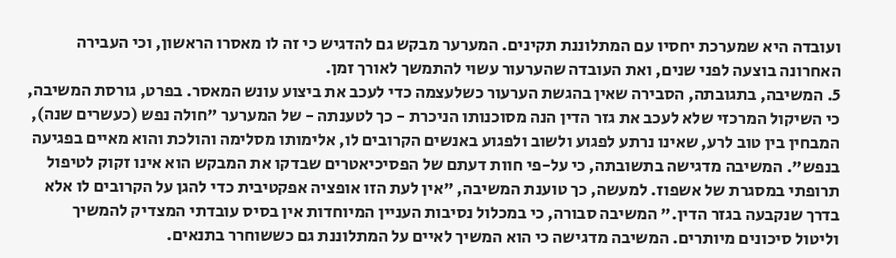ועובדה היא שמערכת יחסיו עם המתלוננת תקינים. המערער מבקש גם להדגיש כי זה לו מאסרו הראשון, וכי העבירה האחרונה בוצעה לפני שנים, ואת העובדה שהערעור עשוי להתמשך לאורך זמן.
5. המשיבה, בתגובתה, הסבירה שאין בהגשת הערעור כשלעצמה כדי לעכב את ביצוע עונש המאסר. בפרט, גורסת המשיבה, כי השיקול המרכזי שלא לעכב את גזר הדין הנה מסוכנותו הניכרת - כך לטענתה - של המערער "חולה נפש (כעשרים שנה), המבחין בין טוב לרע, שאינו נרתע לפגוע ולשוב ולפגוע באנשים הקרובים לו, אלימותו מסלימה והולכת והוא מאיים בפגיעה בנפש". המשיבה מדגישה בתשובתה, כי על-פי חוות דעתם של הפסיכיאטרים שבדקו את המבקש הוא אינו זקוק לטיפול תרופתי במסגרת של אשפוז. למעשה, כך טוענת המשיבה, "אין לעת הזו אופציה אפקטיבית כדי להגן על הקרובים לו אלא בדרך שנקבעה בגזר הדין." המשיבה סבורה, כי במכלול נסיבות העניין המיוחדות אין בסיס עובדתי המצדיק להמשיך וליטול סיכונים מיותרים. המשיבה מדגישה כי הוא המשיך לאיים על המתלוננת גם כששוחרר בתנאים.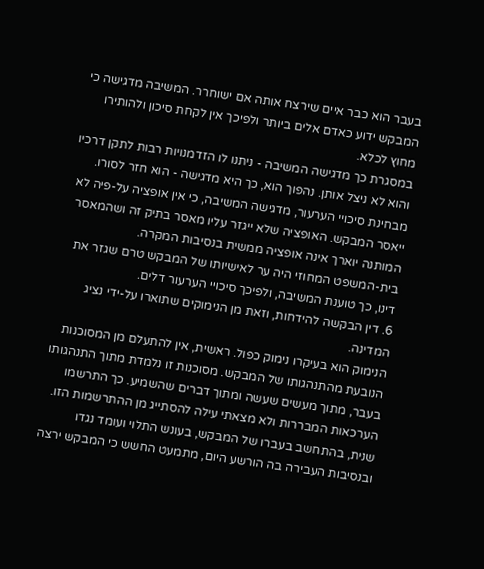בעבר הוא כבר איים שירצח אותה אם ישוחרר. המשיבה מדגישה כי המבקש ידוע כאדם אלים ביותר ולפיכך אין לקחת סיכון ולהותירו מחוץ לכלא.
במסגרת כך מדגישה המשיבה - ניתנו לו הזדמנויות רבות לתקן דרכיו והוא לא ניצל אותן. נהפוך הוא, כך היא מדגישה - הוא חזר לסורו.
מבחינת סיכויי הערעור, מדגישה המשיבה, כי אין אופציה על-פיה לא ייאסר המבקש. האופציה שלא ייגזר עליו מאסר בתיק זה ושהמאסר המותנה יוארך אינה אופציה ממשית בנסיבות המקרה.
בית-המשפט המחוזי היה ער לאישיותו של המבקש טרם שגזר את דינו, כך טוענת המשיבה, ולפיכך סיכויי הערעור דלים.
6. דין הבקשה להידחות, וזאת מן הנימוקים שתוארו על-ידי נציג המדינה.
הנימוק הוא בעיקרו נימוק כפול. ראשית, אין להתעלם מן המסוכנות הנובעת מהתנהגותו של המבקש. מסוכנות זו נלמדת מתוך התנהגותו בעבר, מתוך מעשים שעשה ומתוך דברים שהשמיע. כך התרשמו הערכאות המבררות ולא מצאתי עילה להסתייג מן ההתרשמות הזו.
שנית, בהתחשב בעברו של המבקש, בעונש התלוי ועומד נגדו ובנסיבות העבירה בה הורשע היום, מתמעט החשש כי המבקש ירצה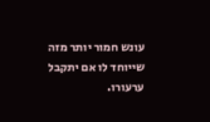עונש חמור יותר מזה שייוחד לו אם יתקבל ערעורו.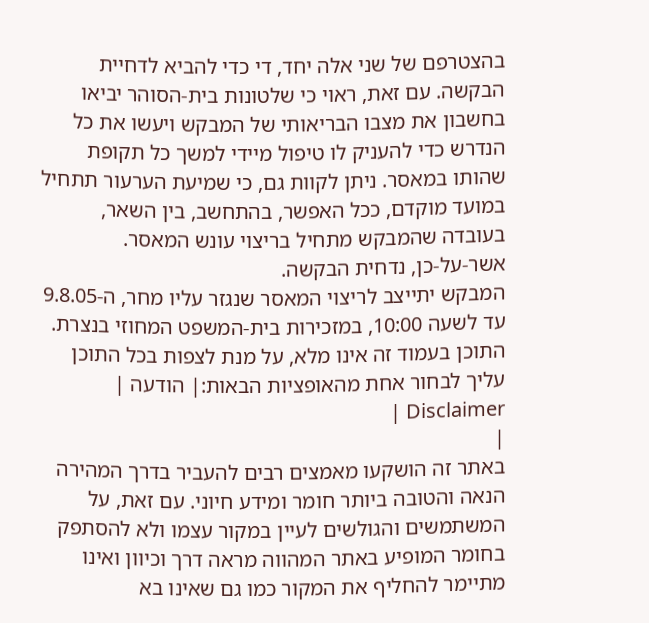בהצטרפם של שני אלה יחד, די כדי להביא לדחיית הבקשה. עם זאת, ראוי כי שלטונות בית-הסוהר יביאו בחשבון את מצבו הבריאותי של המבקש ויעשו את כל הנדרש כדי להעניק לו טיפול מיידי למשך כל תקופת שהותו במאסר. ניתן לקוות גם, כי שמיעת הערעור תתחיל במועד מוקדם, ככל האפשר, בהתחשב, בין השאר, בעובדה שהמבקש מתחיל בריצוי עונש המאסר.
אשר-על-כן, נדחית הבקשה.
המבקש יתייצב לריצוי המאסר שנגזר עליו מחר, ה-9.8.05 עד לשעה 10:00, במזכירות בית-המשפט המחוזי בנצרת.
התוכן בעמוד זה אינו מלא, על מנת לצפות בכל התוכן עליך לבחור אחת מהאופציות הבאות:| הודעה | Disclaimer |
|
באתר זה הושקעו מאמצים רבים להעביר בדרך המהירה הנאה והטובה ביותר חומר ומידע חיוני. עם זאת, על המשתמשים והגולשים לעיין במקור עצמו ולא להסתפק בחומר המופיע באתר המהווה מראה דרך וכיוון ואינו מתיימר להחליף את המקור כמו גם שאינו בא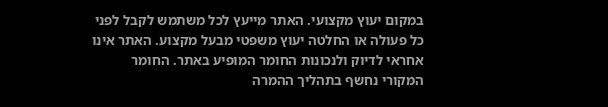במקום יעוץ מקצועי. האתר מייעץ לכל משתמש לקבל לפני כל פעולה או החלטה יעוץ משפטי מבעל מקצוע. האתר אינו אחראי לדיוק ולנכונות החומר המופיע באתר. החומר המקורי נחשף בתהליך ההמרה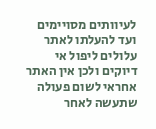לעיוותים מסויימים ועד להעלתו לאתר עלולים ליפול אי דיוקים ולכן אין האתר אחראי לשום פעולה שתעשה לאחר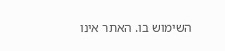השימוש בו. האתר אינו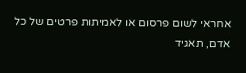אחראי לשום פרסום או לאמיתות פרטים של כל אדם, תאגיד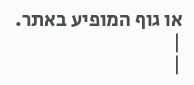או גוף המופיע באתר. |
|